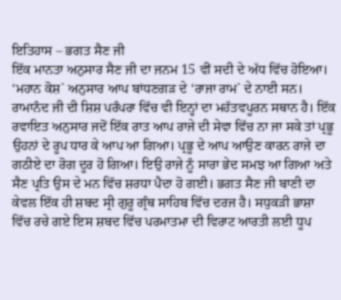ਇਤਿਹਾਸ – ਭਗਤ ਸੈਣ ਜੀ
ਇੱਕ ਮਾਨਤਾ ਅਨੁਸਾਰ ਸੈਣ ਜੀ ਦਾ ਜਨਮ 15 ਵੀਂ ਸਦੀ ਦੇ ਅੱਧ ਵਿੱਚ ਹੋਇਆ। ‘ਮਹਾਨ ਕੋਸ਼` ਅਨੁਸਾਰ ਆਪ ਬਾਂਧਣਗੜ ਦੇ ‘ਰਾਜਾ ਰਾਮ` ਦੇ ਨਾਈ ਸਨ। ਰਾਮਾਨੰਦ ਜੀ ਦੀ ਸ਼ਿਸ਼ ਪਰੰਪਰਾ ਵਿੱਚ ਵੀ ਇਨ੍ਹਾਂ ਦਾ ਮਹੱਤਵਪੂਰਨ ਸਥਾਨ ਹੈ। ਇੱਕ ਰਵਾਇਤ ਅਨੁਸਾਰ ਜਦੋਂ ਇੱਕ ਰਾਤ ਆਪ ਰਾਜੇ ਦੀ ਸੇਵਾ ਵਿੱਚ ਨਾ ਜਾ ਸਕੇ ਤਾਂ ਪ੍ਰਭੂ ਉਹਨਾਂ ਦੇ ਰੂਪ ਧਾਰ ਕੇ ਆਪ ਆ ਗਿਆ। ਪ੍ਰਭੂ ਦੇ ਆਪ ਆਉਣ ਕਾਰਨ ਰਾਜੇ ਦਾ ਗਠੀਏ ਦਾ ਰੋਗ ਦੂਰ ਹੋ ਗਿਆ। ਇਉ ਰਾਜੇ ਨੂੰ ਸਾਰਾ ਭੇਦ ਸਮਝ ਆ ਗਿਆ ਅਤੇ ਸੈਣ ਪ੍ਰਤਿ ਉਸ ਦੇ ਮਨ ਵਿੱਚ ਸ਼ਰਧਾ ਪੈਦਾ ਹੋ ਗਈ। ਭਗਤ ਸੈਣ ਜੀ ਬਾਣੀ ਦਾ ਕੇਵਲ ਇੱਕ ਹੀ ਸ਼ਬਦ ਸ੍ਰੀ ਗੁਰੂ ਗ੍ਰੰਥ ਸਾਹਿਬ ਵਿੱਚ ਦਰਜ ਹੈ। ਸਧੁਕੜੀ ਭਾਸ਼ਾ ਵਿੱਚ ਰਚੇ ਗਏ ਇਸ ਸ਼ਬਦ ਵਿੱਚ ਪਰਮਾਤਮਾ ਦੀ ਵਿਰਾਟ ਆਰਤੀ ਲਈ ਧੂਪ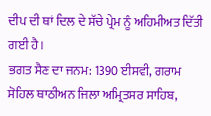ਦੀਪ ਦੀ ਥਾਂ ਦਿਲ ਦੇ ਸੱਚੇ ਪ੍ਰੇਮ ਨੂੰ ਅਹਿਮੀਅਤ ਦਿੱਤੀ ਗਈ ਹੈ।
ਭਗਤ ਸੈਣ ਦਾ ਜਨਮ: 1390 ਈਸਵੀ, ਗਰਾਮ ਸੋਹਿਲ ਥਾਠੀਅਨ ਜਿਲਾ ਅਮ੍ਰਿਤਸਰ ਸਾਹਿਬ,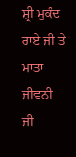ਸ਼੍ਰੀ ਮੁਕੰਦ ਰਾਏ ਜੀ ਤੇ ਮਾਤਾ ਜੀਵਨੀ ਜੀ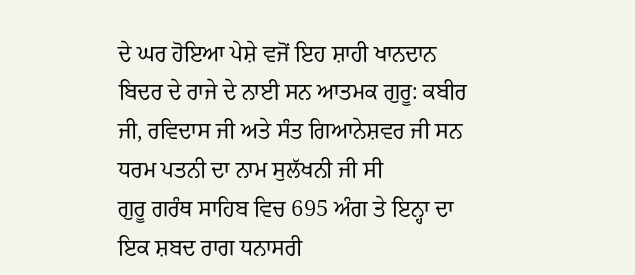ਦੇ ਘਰ ਹੋਇਆ ਪੇਸ਼ੇ ਵਜੋਂ ਇਹ ਸ਼ਾਹੀ ਖਾਨਦਾਨ ਬਿਦਰ ਦੇ ਰਾਜੇ ਦੇ ਨਾਈ ਸਨ ਆਤਮਕ ਗੁਰੂ: ਕਬੀਰ ਜੀ, ਰਵਿਦਾਸ ਜੀ ਅਤੇ ਸੰਤ ਗਿਆਨੇਸ਼ਵਰ ਜੀ ਸਨ ਧਰਮ ਪਤਨੀ ਦਾ ਨਾਮ ਸੁਲੱਖਨੀ ਜੀ ਸੀ
ਗੁਰੂ ਗਰੰਥ ਸਾਹਿਬ ਵਿਚ 695 ਅੰਗ ਤੇ ਇਨ੍ਹਾ ਦਾ ਇਕ ਸ਼ਬਦ ਰਾਗ ਧਨਾਸਰੀ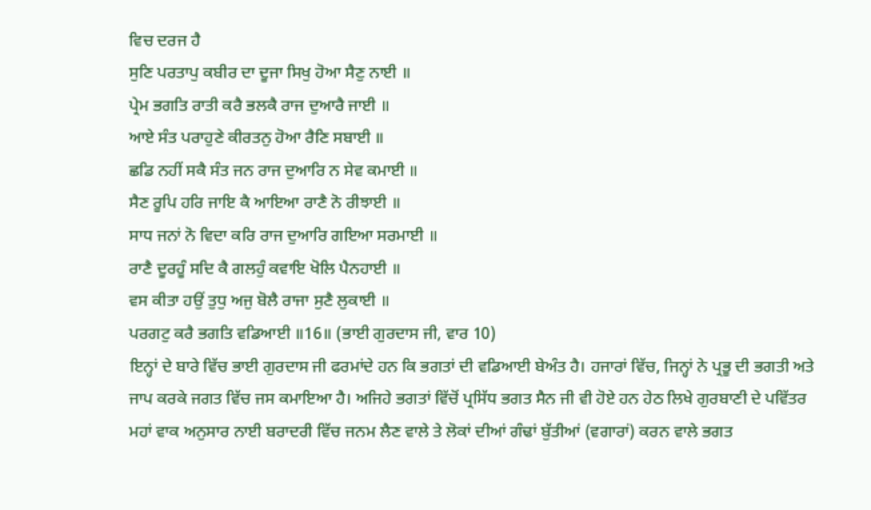ਵਿਚ ਦਰਜ ਹੈ
ਸੁਣਿ ਪਰਤਾਪੁ ਕਬੀਰ ਦਾ ਦੂਜਾ ਸਿਖੁ ਹੋਆ ਸੈਣੁ ਨਾਈ ॥
ਪ੍ਰੇਮ ਭਗਤਿ ਰਾਤੀ ਕਰੈ ਭਲਕੈ ਰਾਜ ਦੁਆਰੈ ਜਾਈ ॥
ਆਏ ਸੰਤ ਪਰਾਹੁਣੇ ਕੀਰਤਨੁ ਹੋਆ ਰੈਣਿ ਸਬਾਈ ॥
ਛਡਿ ਨਹੀਂ ਸਕੈ ਸੰਤ ਜਨ ਰਾਜ ਦੁਆਰਿ ਨ ਸੇਵ ਕਮਾਈ ॥
ਸੈਣ ਰੂਪਿ ਹਰਿ ਜਾਇ ਕੈ ਆਇਆ ਰਾਣੈ ਨੋ ਰੀਝਾਈ ॥
ਸਾਧ ਜਨਾਂ ਨੋ ਵਿਦਾ ਕਰਿ ਰਾਜ ਦੁਆਰਿ ਗਇਆ ਸਰਮਾਈ ॥
ਰਾਣੈ ਦੂਰਹੂੰ ਸਦਿ ਕੈ ਗਲਹੁੰ ਕਵਾਇ ਖੋਲਿ ਪੈਨਹਾਈ ॥
ਵਸ ਕੀਤਾ ਹਉਂ ਤੁਧੁ ਅਜੁ ਬੋਲੈ ਰਾਜਾ ਸੁਣੈ ਲੁਕਾਈ ॥
ਪਰਗਟੁ ਕਰੈ ਭਗਤਿ ਵਡਿਆਈ ॥16॥ (ਭਾਈ ਗੁਰਦਾਸ ਜੀ, ਵਾਰ 10)
ਇਨ੍ਹਾਂ ਦੇ ਬਾਰੇ ਵਿੱਚ ਭਾਈ ਗੁਰਦਾਸ ਜੀ ਫਰਮਾਂਦੇ ਹਨ ਕਿ ਭਗਤਾਂ ਦੀ ਵਡਿਆਈ ਬੇਅੰਤ ਹੈ। ਹਜਾਰਾਂ ਵਿੱਚ, ਜਿਨ੍ਹਾਂ ਨੇ ਪ੍ਰਭੂ ਦੀ ਭਗਤੀ ਅਤੇ ਜਾਪ ਕਰਕੇ ਜਗਤ ਵਿੱਚ ਜਸ ਕਮਾਇਆ ਹੈ। ਅਜਿਹੇ ਭਗਤਾਂ ਵਿੱਚੋਂ ਪ੍ਰਸਿੱਧ ਭਗਤ ਸੈਨ ਜੀ ਵੀ ਹੋਏ ਹਨ ਹੇਠ ਲਿਖੇ ਗੁਰਬਾਣੀ ਦੇ ਪਵਿੱਤਰ ਮਹਾਂ ਵਾਕ ਅਨੁਸਾਰ ਨਾਈ ਬਰਾਦਰੀ ਵਿੱਚ ਜਨਮ ਲੈਣ ਵਾਲੇ ਤੇ ਲੋਕਾਂ ਦੀਆਂ ਗੰਢਾਂ ਬੁੱਤੀਆਂ (ਵਗਾਰਾਂ) ਕਰਨ ਵਾਲੇ ਭਗਤ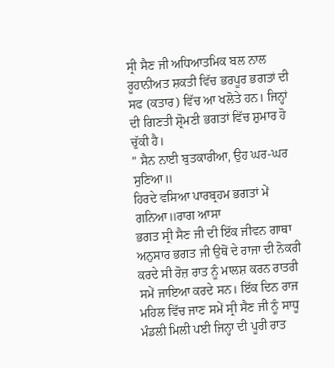ਸ੍ਰੀ ਸੈਣ ਜੀ ਅਧਿਆਤਮਿਕ ਬਲ ਨਾਲ ਰੂਹਾਨੀਅਤ ਸ਼ਕਤੀ ਵਿੱਚ ਭਰਪੂਰ ਭਗਤਾਂ ਦੀ ਸਫ (ਕਤਾਰ) ਵਿੱਚ ਆ ਖਲੋਤੇ ਹਨ। ਜਿਨ੍ਹਾਂ ਦੀ ਗਿਣਤੀ ਸ਼੍ਰੋਮਣੀ ਭਗਤਾਂ ਵਿੱਚ ਸ਼ੁਮਾਰ ਹੋ ਚੁੱਕੀ ਹੈ।
” ਸੈਨ ਨਾਈ ਬੁਤਕਾਰੀਆ, ਉਹ ਘਰ-ਘਰ ਸੁਣਿਆ॥
ਹਿਰਦੇ ਵਸਿਆ ਪਾਰਬ੍ਰਹਮ ਭਗਤਾਂ ਮੇਂ ਗਨਿਆ॥ਰਾਗ ਆਸਾ
ਭਗਤ ਸ੍ਰੀ ਸੈਣ ਜੀ ਦੀ ਇੱਕ ਜੀਵਨ ਗਾਥਾ ਅਨੁਸਾਰ ਭਗਤ ਜੀ ਉਥੋਂ ਦੇ ਰਾਜਾ ਦੀ ਨੋਕਰੀ ਕਰਦੇ ਸੀ ਰੋਜ਼ ਰਾਤ ਨੂੰ ਮਾਲਸ਼ ਕਰਨ ਰਾਤਰੀ ਸਮੇਂ ਜਾਇਆ ਕਰਦੇ ਸਨ। ਇੱਕ ਦਿਨ ਰਾਜ ਮਹਿਲ ਵਿੱਚ ਜਾਣ ਸਮੇਂ ਸ੍ਰੀ ਸੈਣ ਜੀ ਨੂੰ ਸਾਧੂ ਮੰਡਲੀ ਮਿਲੀ ਪਈ ਜਿਨ੍ਹਾ ਦੀ ਪੂਰੀ ਰਾਤ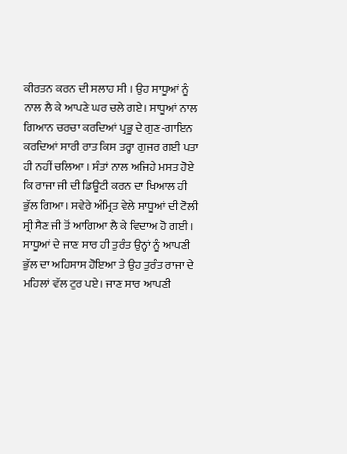ਕੀਰਤਨ ਕਰਨ ਦੀ ਸਲਾਹ ਸੀ । ਉਹ ਸਾਧੂਆਂ ਨੂੰ ਨਾਲ ਲੈ ਕੇ ਆਪਣੇ ਘਰ ਚਲੇ ਗਏ। ਸਾਧੂਆਂ ਨਾਲ ਗਿਆਨ ਚਰਚਾ ਕਰਦਿਆਂ ਪ੍ਰਭੂ ਦੇ ਗੁਣ-ਗਾਇਨ ਕਰਦਿਆਂ ਸਾਰੀ ਰਾਤ ਕਿਸ ਤਰ੍ਹਾ ਗੁਜਰ ਗਈ ਪਤਾ ਹੀ ਨਹੀਂ ਚਲਿਆ । ਸੰਤਾਂ ਨਾਲ ਅਜਿਹੇ ਮਸਤ ਹੋਏ ਕਿ ਰਾਜਾ ਜੀ ਦੀ ਡਿਊਟੀ ਕਰਨ ਦਾ ਖਿਆਲ ਹੀ ਭੁੱਲ ਗਿਆ। ਸਵੇਰੇ ਅੰਮ੍ਰਿਤ ਵੇਲੇ ਸਾਧੂਆਂ ਦੀ ਟੋਲੀ ਸ੍ਰੀ ਸੈਣ ਜੀ ਤੋਂ ਆਗਿਆ ਲੈ ਕੇ ਵਿਦਾਅ ਹੋ ਗਈ । ਸਾਧੂਆਂ ਦੇ ਜਾਣ ਸਾਰ ਹੀ ਤੁਰੰਤ ਉਨ੍ਹਾਂ ਨੂੰ ਆਪਣੀ ਭੁੱਲ ਦਾ ਅਹਿਸਾਸ ਹੋਇਆ ਤੇ ਉਹ ਤੁਰੰਤ ਰਾਜਾ ਦੇ ਮਹਿਲਾਂ ਵੱਲ ਟੁਰ ਪਏ। ਜਾਣ ਸਾਰ ਆਪਣੀ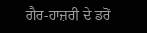ਗੈਰ-ਹਾਜ਼ਰੀ ਦੇ ਡਰੋਂ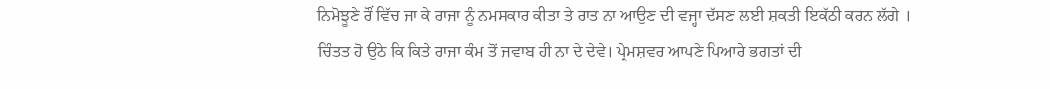ਨਿਮੋਝੂਣੇ ਰੌਂ ਵਿੱਚ ਜਾ ਕੇ ਰਾਜਾ ਨੂੰ ਨਮਸਕਾਰ ਕੀਤਾ ਤੇ ਰਾਤ ਨਾ ਆਉਣ ਦੀ ਵਜ੍ਹਾ ਦੱਸਣ ਲਈ ਸ਼ਕਤੀ ਇਕੱਠੀ ਕਰਨ ਲੱਗੇ । ਚਿੰਤਤ ਹੋ ਉਠੇ ਕਿ ਕਿਤੇ ਰਾਜਾ ਕੰਮ ਤੋਂ ਜਵਾਬ ਹੀ ਨਾ ਦੇ ਦੇਵੇ। ਪ੍ਰੇਮਸ਼ਵਰ ਆਪਣੇ ਪਿਆਰੇ ਭਗਤਾਂ ਦੀ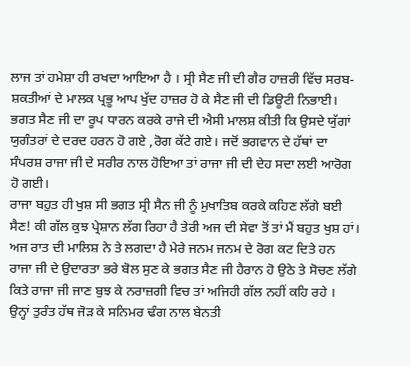ਲਾਜ ਤਾਂ ਹਮੇਸ਼ਾ ਹੀ ਰਖਦਾ ਆਇਆ ਹੈ । ਸ੍ਰੀ ਸੈਣ ਜੀ ਦੀ ਗੈਰ ਹਾਜ਼ਰੀ ਵਿੱਚ ਸਰਬ-ਸ਼ਕਤੀਆਂ ਦੇ ਮਾਲਕ ਪ੍ਰਭੂ ਆਪ ਖੁੱਦ ਹਾਜ਼ਰ ਹੋ ਕੇ ਸੈਣ ਜੀ ਦੀ ਡਿਊਟੀ ਨਿਭਾਈ।
ਭਗਤ ਸੈਣ ਜੀ ਦਾ ਰੂਪ ਧਾਰਨ ਕਰਕੇ ਰਾਜੇ ਦੀ ਐਸੀ ਮਾਲਸ਼ ਕੀਤੀ ਕਿ ਉਸਦੇ ਯੁੱਗਾਂ ਯੁਗੰਤਰਾਂ ਦੇ ਦਰਦ ਹਰਨ ਹੋ ਗਏ ,ਰੋਗ ਕੱਟੇ ਗਏ। ਜਦੋਂ ਭਗਵਾਨ ਦੇ ਹੱਥਾਂ ਦਾ ਸੰਪਰਸ਼ ਰਾਜਾ ਜੀ ਦੇ ਸਰੀਰ ਨਾਲ ਹੋਇਆ ਤਾਂ ਰਾਜਾ ਜੀ ਦੀ ਦੇਹ ਸਦਾ ਲਈ ਆਰੋਗ ਹੋ ਗਈ।
ਰਾਜਾ ਬਹੁਤ ਹੀ ਖੁਸ਼ ਸੀ ਭਗਤ ਸ੍ਰੀ ਸੈਨ ਜੀ ਨੂੰ ਮੁਖਾਤਿਬ ਕਰਕੇ ਕਹਿਣ ਲੱਗੇ ਬਈ ਸੈਣ! ਕੀ ਗੱਲ ਕੁਝ ਪ੍ਰੇਸ਼ਾਨ ਲੱਗ ਰਿਹਾ ਹੈ ਤੇਰੀ ਅਜ ਦੀ ਸੇਵਾ ਤੋਂ ਤਾਂ ਮੈਂ ਬਹੁਤ ਖੁਸ਼ ਹਾਂ। ਅਜ ਰਾਤ ਦੀ ਮਾਲਿਸ਼ ਨੇ ਤੇ ਲਗਦਾ ਹੈ ਮੇਰੇ ਜਨਮ ਜਨਮ ਦੇ ਰੋਗ ਕਟ ਦਿਤੇ ਹਨ ਰਾਜਾ ਜੀ ਦੇ ਉਦਾਰਤਾ ਭਰੇ ਬੋਲ ਸੁਣ ਕੇ ਭਗਤ ਸੈਣ ਜੀ ਹੈਰਾਨ ਹੋ ਉਠੇ ਤੇ ਸੋਚਣ ਲੱਗੇ ਕਿਤੇ ਰਾਜਾ ਜੀ ਜਾਣ ਬੁਝ ਕੇ ਨਰਾਜ਼ਗੀ ਵਿਚ ਤਾਂ ਅਜਿਹੀ ਗੱਲ ਨਹੀਂ ਕਹਿ ਰਹੇ । ਉਨ੍ਹਾਂ ਤੁਰੰਤ ਹੱਥ ਜੋੜ ਕੇ ਸਨਿਮਰ ਢੰਗ ਨਾਲ ਬੇਨਤੀ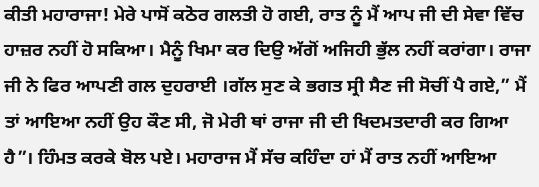ਕੀਤੀ ਮਹਾਰਾਜਾ! ਮੇਰੇ ਪਾਸੋਂ ਕਠੋਰ ਗਲਤੀ ਹੋ ਗਈ, ਰਾਤ ਨੂੰ ਮੈਂ ਆਪ ਜੀ ਦੀ ਸੇਵਾ ਵਿੱਚ ਹਾਜ਼ਰ ਨਹੀਂ ਹੋ ਸਕਿਆ। ਮੈਨੂੰ ਖਿਮਾ ਕਰ ਦਿਉ ਅੱਗੋਂ ਅਜਿਹੀ ਭੁੱਲ ਨਹੀਂ ਕਰਾਂਗਾ। ਰਾਜਾ ਜੀ ਨੇ ਫਿਰ ਆਪਣੀ ਗਲ ਦੁਹਰਾਈ ।ਗੱਲ ਸੁਣ ਕੇ ਭਗਤ ਸ੍ਰੀ ਸੈਣ ਜੀ ਸੋਚੀਂ ਪੈ ਗਏ,” ਮੈਂ ਤਾਂ ਆਇਆ ਨਹੀਂ ਉਹ ਕੌਣ ਸੀ, ਜੋ ਮੇਰੀ ਥਾਂ ਰਾਜਾ ਜੀ ਦੀ ਖਿਦਮਤਦਾਰੀ ਕਰ ਗਿਆ ਹੈ”। ਹਿੰਮਤ ਕਰਕੇ ਬੋਲ ਪਏ। ਮਹਾਰਾਜ ਮੈਂ ਸੱਚ ਕਹਿੰਦਾ ਹਾਂ ਮੈਂ ਰਾਤ ਨਹੀਂ ਆਇਆ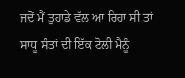ਜਦੋਂ ਮੈਂ ਤੁਹਾਡੇ ਵੱਲ ਆ ਰਿਹਾ ਸੀ ਤਾਂ ਸਾਧੂ ਸੰਤਾਂ ਦੀ ਇੱਕ ਟੋਲੀ ਮੈਨੂੰ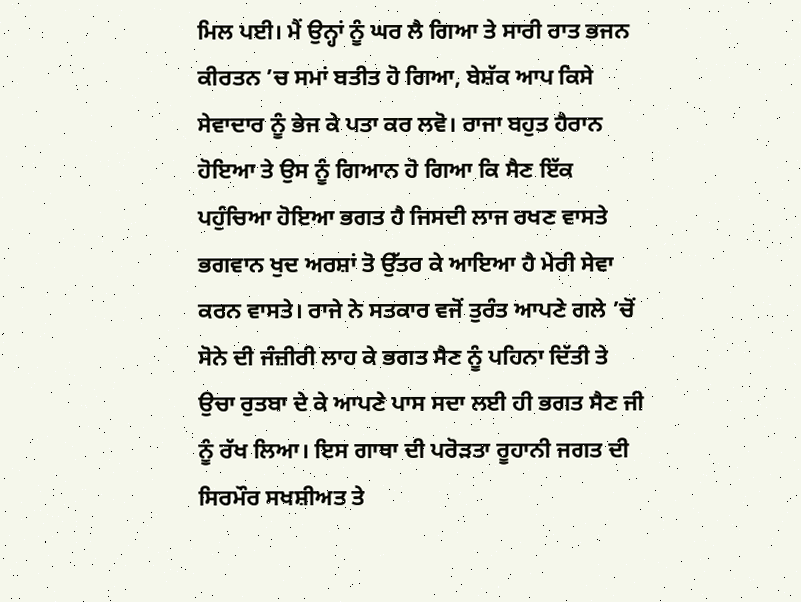ਮਿਲ ਪਈ। ਮੈਂ ਉਨ੍ਹਾਂ ਨੂੰ ਘਰ ਲੈ ਗਿਆ ਤੇ ਸਾਰੀ ਰਾਤ ਭਜਨ ਕੀਰਤਨ ’ਚ ਸਮਾਂ ਬਤੀਤ ਹੋ ਗਿਆ, ਬੇਸ਼ੱਕ ਆਪ ਕਿਸੇ ਸੇਵਾਦਾਰ ਨੂੰ ਭੇਜ ਕੇ ਪਤਾ ਕਰ ਲਵੋ। ਰਾਜਾ ਬਹੁਤ ਹੈਰਾਨ ਹੋਇਆ ਤੇ ਉਸ ਨੂੰ ਗਿਆਨ ਹੋ ਗਿਆ ਕਿ ਸੈਣ ਇੱਕ ਪਹੁੰਚਿਆ ਹੋਇਆ ਭਗਤ ਹੈ ਜਿਸਦੀ ਲਾਜ ਰਖਣ ਵਾਸਤੇ ਭਗਵਾਨ ਖੁਦ ਅਰਸ਼ਾਂ ਤੋ ਉੱਤਰ ਕੇ ਆਇਆ ਹੈ ਮੇਰੀ ਸੇਵਾ ਕਰਨ ਵਾਸਤੇ। ਰਾਜੇ ਨੇ ਸਤਕਾਰ ਵਜੋਂ ਤੁਰੰਤ ਆਪਣੇ ਗਲੇ ’ਚੋਂ ਸੋਨੇ ਦੀ ਜੰਜ਼ੀਰੀ ਲਾਹ ਕੇ ਭਗਤ ਸੈਣ ਨੂੰ ਪਹਿਨਾ ਦਿੱਤੀ ਤੇ ਉਚਾ ਰੁਤਬਾ ਦੇ ਕੇ ਆਪਣੇ ਪਾਸ ਸਦਾ ਲਈ ਹੀ ਭਗਤ ਸੈਣ ਜੀ ਨੂੰ ਰੱਖ ਲਿਆ। ਇਸ ਗਾਥਾ ਦੀ ਪਰੋੜਤਾ ਰੂਹਾਨੀ ਜਗਤ ਦੀ ਸਿਰਮੌਰ ਸਖਸ਼ੀਅਤ ਤੇ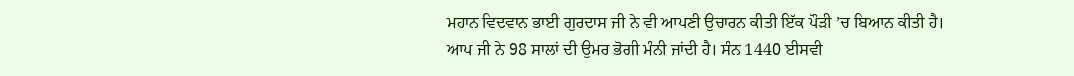ਮਹਾਨ ਵਿਦਵਾਨ ਭਾਈ ਗੁਰਦਾਸ ਜੀ ਨੇ ਵੀ ਆਪਣੀ ਉਚਾਰਨ ਕੀਤੀ ਇੱਕ ਪੌੜੀ ’ਚ ਬਿਆਨ ਕੀਤੀ ਹੈ।
ਆਪ ਜੀ ਨੇ 98 ਸਾਲਾਂ ਦੀ ਉਮਰ ਭੋਗੀ ਮੰਨੀ ਜਾਂਦੀ ਹੈ। ਸੰਨ 1440 ਈਸਵੀ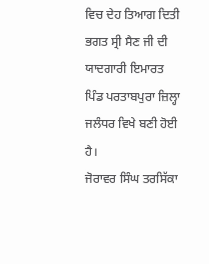ਵਿਚ ਦੇਹ ਤਿਆਗ ਦਿਤੀ ਭਗਤ ਸ੍ਰੀ ਸੈਣ ਜੀ ਦੀ ਯਾਦਗਾਰੀ ਇਮਾਰਤ ਪਿੰਡ ਪਰਤਾਬਪੁਰਾ ਜ਼ਿਲ੍ਹਾ ਜਲੰਧਰ ਵਿਖੇ ਬਣੀ ਹੋਈ ਹੈ।
ਜੋਰਾਵਰ ਸਿੰਘ ਤਰਸਿੱਕਾ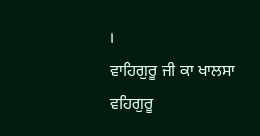।
ਵਾਹਿਗੁਰੂ ਜੀ ਕਾ ਖਾਲਸਾ ਵਹਿਗੁਰੂ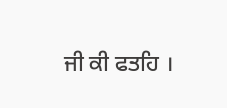ਜੀ ਕੀ ਫਤਹਿ ।